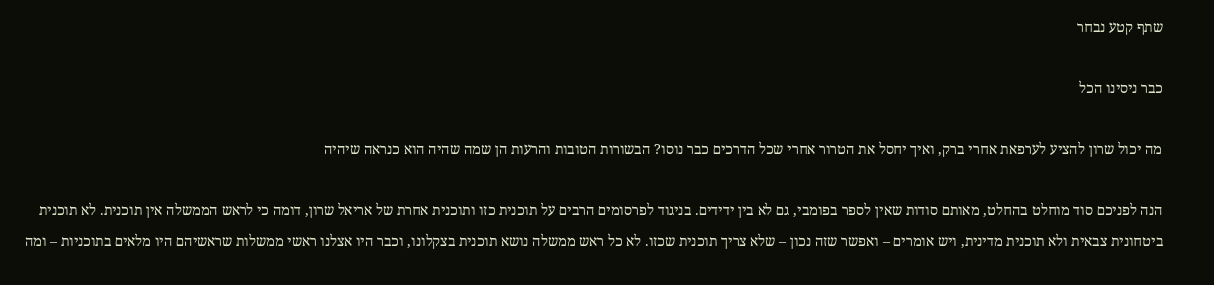שתף קטע נבחר

כבר ניסינו הכל

מה יכול שרון להציע לערפאת אחרי ברק, ואיך יחסל את הטרור אחרי שכל הדרכים כבר נוסו? הבשורות הטובות והרעות הן שמה שהיה הוא כנראה שיהיה

הנה לפניכם סוד מוחלט בהחלט, מאותם סודות שאין לספר בפומבי, גם לא בין ידידים. בניגוד לפרסומים הרבים על תוכנית כזו ותוכנית אחרת של אריאל שרון, דומה כי לראש הממשלה אין תוכנית. לא תוכנית ביטחונית צבאית ולא תוכנית מדינית, ויש אומרים – ואפשר שזה נכון – שלא צריך תוכנית שכזו. לא כל ראש ממשלה נושא תוכנית בצקלונו, וכבר היו אצלנו ראשי ממשלות שראשיהם היו מלאים בתוכניות – ומה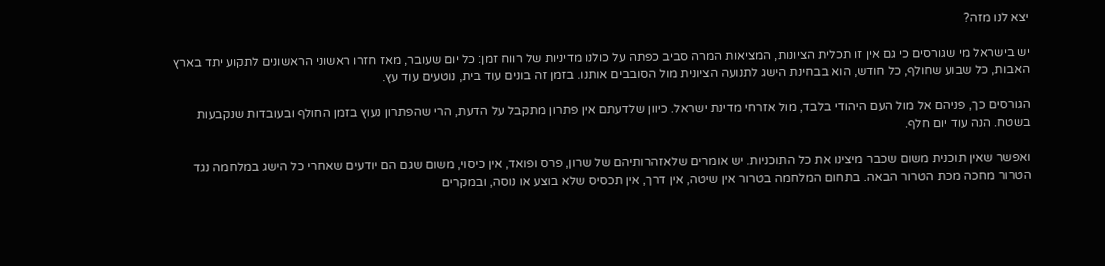יצא לנו מזה?

יש בישראל מי שגורסים כי גם אין זו תכלית הציונות, המציאות המרה סביב כפתה על כולנו מדיניות של רווח זמן: כל יום שעובר, מאז חזרו ראשוני הראשונים לתקוע יתד בארץ האבות, כל שבוע שחולף, כל חודש, הוא בבחינת הישג לתנועה הציונית מול הסובבים אותנו. בזמן זה בונים עוד בית, נוטעים עוד עץ.

הגורסים כך, פניהם אל מול העם היהודי בלבד, מול אזרחי מדינת ישראל. כיוון שלדעתם אין פתרון מתקבל על הדעת, הרי שהפתרון נעוץ בזמן החולף ובעובדות שנקבעות בשטח. הנה עוד יום חלף.

ואפשר שאין תוכנית משום שכבר מיצינו את כל התוכניות. יש אומרים שלאזהרותיהם של שרון, פרס ופואד, אין כיסוי, משום שגם הם יודעים שאחרי כל הישג במלחמה נגד הטרור מחכה מכת הטרור הבאה. בתחום המלחמה בטרור אין שיטה, אין דרך, אין תכסיס שלא בוצע או נוסה, ובמקרים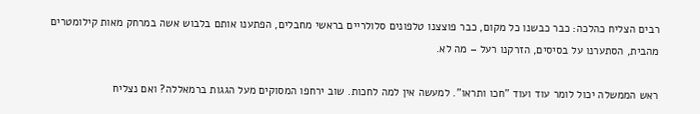רבים הצליח כהלכה: כבר כבשנו כל מקום, כבר פוצצנו טלפונים סלולריים בראשי מחבלים, הפתענו אותם בלבוש אשה במרחק מאות קילומטרים מהבית, הסתערנו על בסיסים, הזרקנו רעל – מה לא.

ראש הממשלה יכול לומר עוד ועוד "חכו ותראו". למעשה אין למה לחכות. שוב ירחפו המסוקים מעל הגגות ברמאללה? ואם נצליח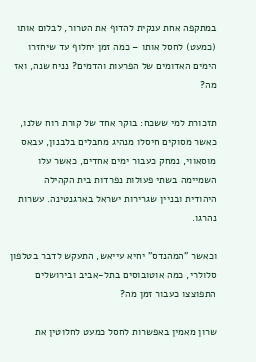במתקפה אחת ענקית להדוף את הטרור, לבלום אותו (כמעט) לחסל אותו – כמה זמן יחלוף עד שיחזרו הימים האדומים של הפרעות והדמים? נניח שנה, ואז מה?

תזכורת למי ששכח: בוקר אחד של קורת רוח שלנו, כאשר מסוקים חיסלו מנהיג מחבלים בלבנון, עבאס מוסאווי, נמחק כעבור ימים אחדים, כאשר עלו השמיימה בשתי פעולות נפרדות בית הקהילה היהודית ובניין שגרירות ישראל בארגנטינה. עשרות נהרגו.

וכאשר "המהנדס" יחיא עייאש, התעקש לדבר בטלפון סלולרי, כמה אוטובוסים בתל-אביב ובירושלים התפוצצו כעבור זמן מה?

שרון מאמין באפשרות לחסל כמעט לחלוטין את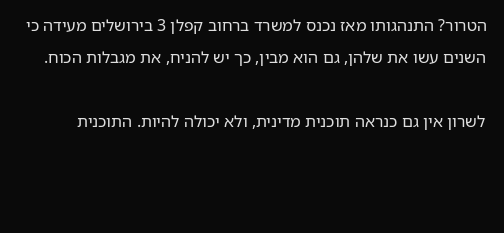הטרור? התנהגותו מאז נכנס למשרד ברחוב קפלן 3 בירושלים מעידה כי השנים עשו את שלהן, גם הוא מבין, כך יש להניח, את מגבלות הכוח.

לשרון אין גם כנראה תוכנית מדינית, ולא יכולה להיות. התוכנית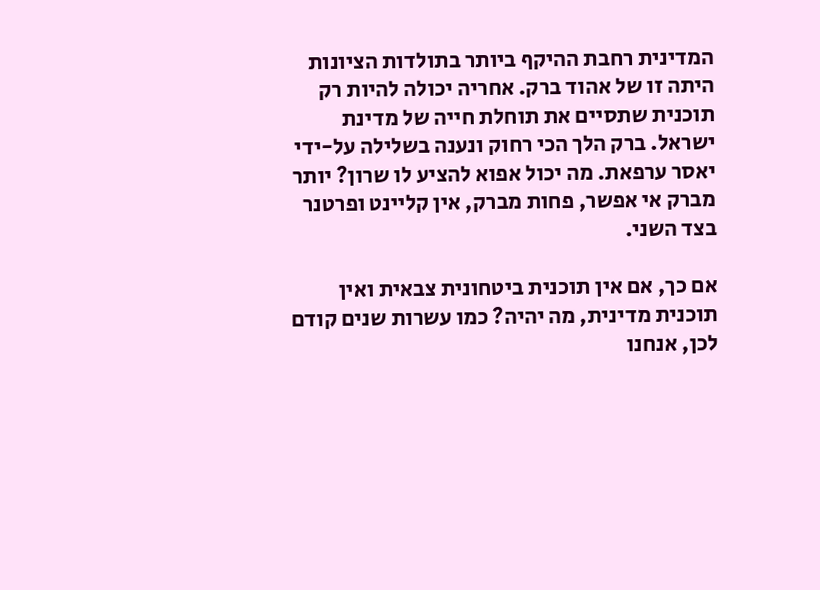המדינית רחבת ההיקף ביותר בתולדות הציונות היתה זו של אהוד ברק. אחריה יכולה להיות רק תוכנית שתסיים את תוחלת חייה של מדינת ישראל. ברק הלך הכי רחוק ונענה בשלילה על-ידי יאסר ערפאת. מה יכול אפוא להציע לו שרון? יותר מברק אי אפשר, פחות מברק, אין קליינט ופרטנר בצד השני.

אם כך, אם אין תוכנית ביטחונית צבאית ואין תוכנית מדינית, מה יהיה? כמו עשרות שנים קודם לכן, אנחנו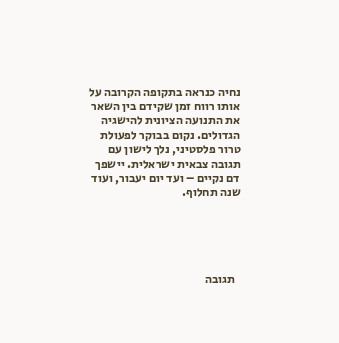נחיה כנראה בתקופה הקרובה על אותו רווח זמן שקידם בין השאר את התנועה הציונית להישגיה הגדולים. נקום בבוקר לפעולת טרור פלסטיני, נלך לישון עם תגובה צבאית ישראלית. יישפך דם נקיים – ועד יום יעבור, ועוד שנה תחלוף.





  תגובה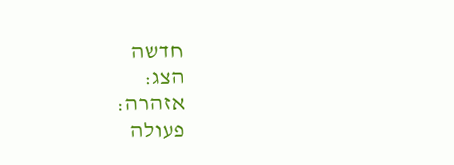חדשה
הצג:
אזהרה:
פעולה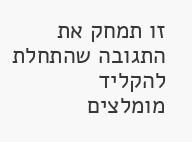זו תמחק את התגובה שהתחלת להקליד
מומלצים